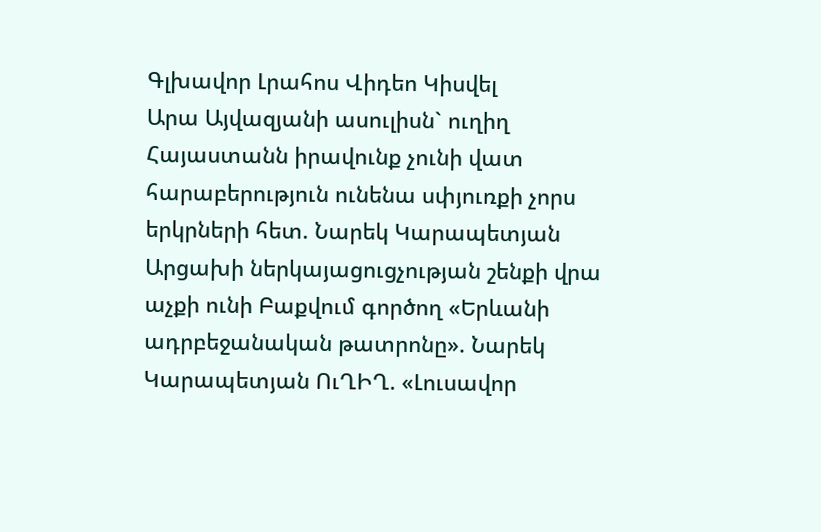Գլխավոր Լրահոս Վիդեո Կիսվել
Արա Այվազյանի ասուլիսն` ուղիղ Հայաստանն իրավունք չունի վատ հարաբերություն ունենա սփյուռքի չորս երկրների հետ. Նարեկ Կարապետյան Արցախի ներկայացուցչության շենքի վրա աչքի ունի Բաքվում գործող «Երևանի ադրբեջանական թատրոնը». Նարեկ Կարապետյան ՈւՂԻՂ. «Լուսավոր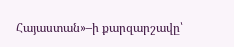Հայաստան»–ի քարզարշավը՝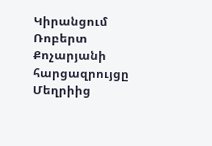Կիրանցում Ռոբերտ Քոչարյանի հարցազրույցը Մեղրիից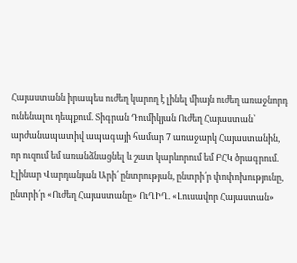Հայաստանն իրապես ուժեղ կարող է լինել միայն ուժեղ առաջնորդ ունենալու դեպքում. Տիգրան Դումիկյան Ուժեղ Հայաստան՝ արժանապատիվ ապագայի համար 7 առաջարկ Հայաստանին, որ ուզում եմ առանձնացնել և շատ կարևորում եմ ԲՀԿ ծրագրում. Էլինար Վարդանյան Արի՛ ընտրության, ընտրի՛ր փոփոխությունը, ընտրի՛ր «Ուժեղ Հայաստանը» ՈւՂԻՂ. «Լուսավոր Հայաստան»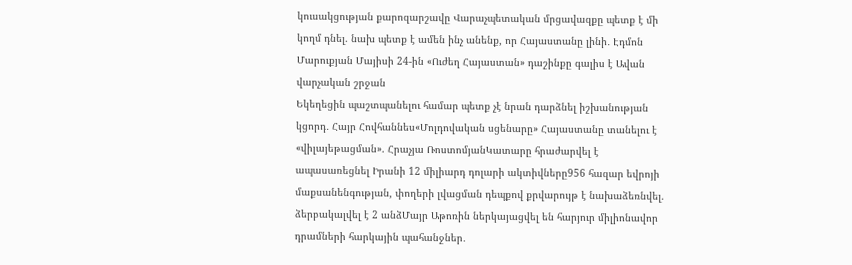կուսակցության քարոզարշավը Վարաչպետական մրցավազքը պետք է մի կողմ դնել. նախ պետք է ամեն ինչ անենք, որ Հայաստանը լինի․ Էդմոն Մարուքյան Մայիսի 24-ին «Ուժեղ Հայաստան» դաշինքը գալիս է Ավան վարչական շրջան
Եկեղեցին պաշտպանելու համար պետք չէ նրան դարձնել իշխանության կցորդ․ Հայր Հովհաննես«Մոլդովական սցենարը» Հայաստանը տանելու է «վիլայեթացման». Հրաչյա ՌոստոմյանԿատարը հրաժարվել է ապասառեցնել Իրանի 12 միլիարդ դոլարի ակտիվները956 հազար եվրոյի մաքսանենգության, փողերի լվացման դեպքով քրվարույթ է նախաձեռնվել. ձերբակալվել է 2 անձՄայր Աթոռին ներկայացվել են հարյուր միլիոնավոր դրամների հարկային պահանջներ․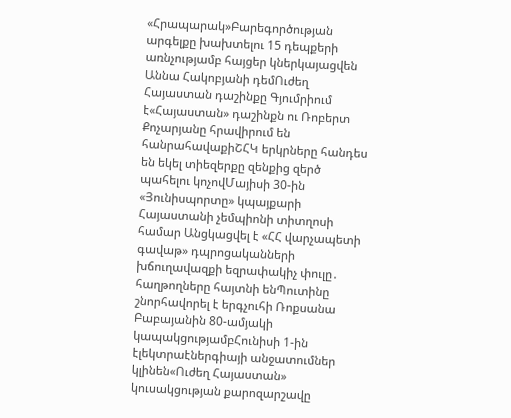«Հրապարակ»Բարեգործության արգելքը խախտելու 15 դեպքերի առնչությամբ հայցեր կներկայացվեն Աննա Հակոբյանի դեմՈւժեղ Հայաստան դաշինքը Գյումրիում է«Հայաստան» դաշինքն ու Ռոբերտ Քոչարյանը հրավիրում են հանրահավաքիՇՀԿ երկրները հանդես են եկել տիեզերքը զենքից զերծ պահելու կոչովՄայիսի 30-ին «Յունիսպորտը» կպայքարի Հայաստանի չեմպիոնի տիտղոսի համար Անցկացվել է «ՀՀ վարչապետի գավաթ» դպրոցականների խճուղավազքի եզրափակիչ փուլը․ հաղթողները հայտնի ենՊուտինը շնորհավորել է երգչուհի Ռոքսանա Բաբայանին 80-ամյակի կապակցությամբՀունիսի 1-ին էլեկտրաէներգիայի անջատումներ կլինեն«Ուժեղ Հայաստան» կուսակցության քարոզարշավը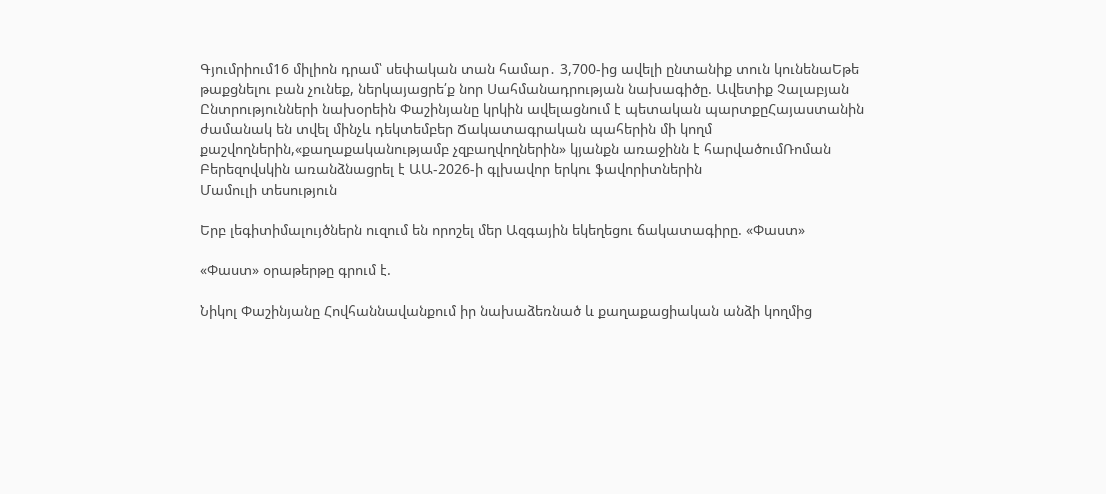Գյումրիում16 միլիոն դրամ՝ սեփական տան համար․ 3,700-ից ավելի ընտանիք տուն կունենաԵթե թաքցնելու բան չունեք, ներկայացրե՛ք նոր Սահմանադրության նախագիծը. Ավետիք Չալաբյան Ընտրությունների նախօրեին Փաշինյանը կրկին ավելացնում է պետական պարտքըՀայաստանին ժամանակ են տվել մինչև դեկտեմբեր Ճակատագրական պահերին մի կողմ քաշվողներին,«քաղաքականությամբ չզբաղվողներին» կյանքն առաջինն է հարվածումՌոման Բերեզովսկին առանձնացրել է ԱԱ-2026-ի գլխավոր երկու ֆավորիտներին
Մամուլի տեսություն

Երբ լեգիտիմալույծներն ուզում են որոշել մեր Ազգային եկեղեցու ճակատագիրը. «Փաստ»

«Փաստ» օրաթերթը գրում է.

Նիկոլ Փաշինյանը Հովհաննավանքում իր նախաձեռնած և քաղաքացիական անձի կողմից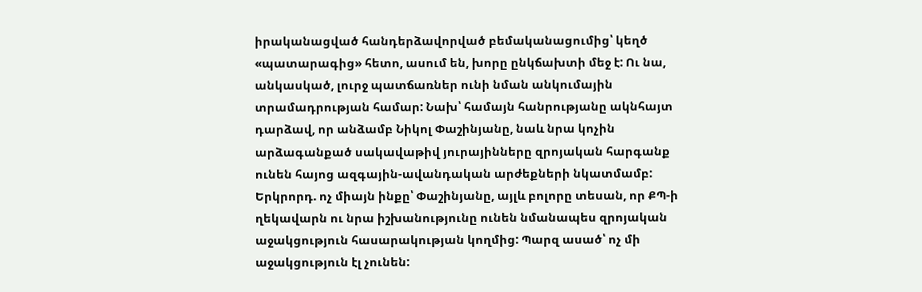իրականացված հանդերձավորված բեմականացումից՝ կեղծ «պատարագից» հետո, ասում են, խորը ընկճախտի մեջ է: Ու նա, անկասկած, լուրջ պատճառներ ունի նման անկումային տրամադրության համար: Նախ՝ համայն հանրությանը ակնհայտ դարձավ, որ անձամբ Նիկոլ Փաշինյանը, նաև նրա կոչին արձագանքած սակավաթիվ յուրայինները զրոյական հարգանք ունեն հայոց ազգային-ավանդական արժեքների նկատմամբ: Երկրորդ. ոչ միայն ինքը՝ Փաշինյանը, այլև բոլորը տեսան, որ ՔՊ-ի ղեկավարն ու նրա իշխանությունը ունեն նմանապես զրոյական աջակցություն հասարակության կողմից: Պարզ ասած՝ ոչ մի աջակցություն էլ չունեն: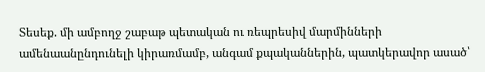Տեսեք. մի ամբողջ շաբաթ պետական ու ռեպրեսիվ մարմինների ամենաանընդունելի կիրառմամբ, անգամ քպականներին, պատկերավոր ասած՝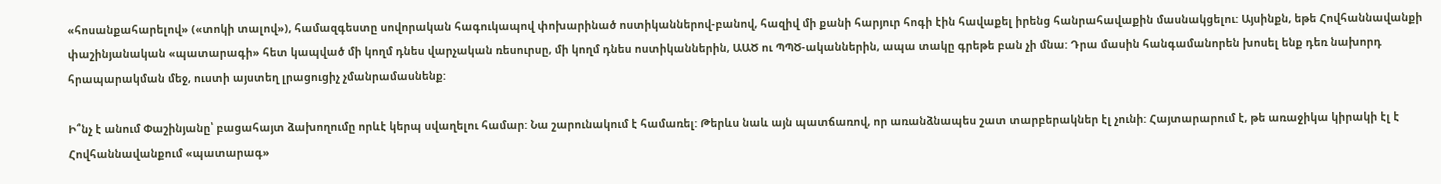«հոսանքահարելով» («տոկի տալով»), համազգեստը սովորական հագուկապով փոխարինած ոստիկաններով-բանով, հազիվ մի քանի հարյուր հոգի էին հավաքել իրենց հանրահավաքին մասնակցելու: Այսինքն, եթե Հովհաննավանքի փաշինյանական «պատարագի» հետ կապված մի կողմ դնես վարչական ռեսուրսը, մի կողմ դնես ոստիկաններին, ԱԱԾ ու ՊՊԾ-ականներին, ապա տակը գրեթե բան չի մնա: Դրա մասին հանգամանորեն խոսել ենք դեռ նախորդ հրապարակման մեջ, ուստի այստեղ լրացուցիչ չմանրամասնենք:

Ի՞նչ է անում Փաշինյանը՝ բացահայտ ձախողումը որևէ կերպ սվաղելու համար: Նա շարունակում է համառել: Թերևս նաև այն պատճառով, որ առանձնապես շատ տարբերակներ էլ չունի: Հայտարարում է, թե առաջիկա կիրակի էլ է Հովհաննավանքում «պատարագ»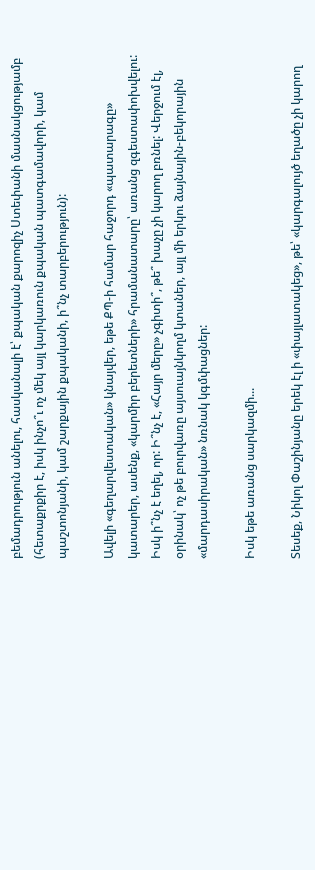բեմադրություն անելու, հասկանալի է՝ քպական քարոզիչ Ստեփանի մասնակցությամբ (հետաքրքիր է, իսկ ինչո՞ւ ոչ մեկ այլ կարկառուն քպական պատգամավորի, կամ պաշտոնյանի, կամ շարքային քպականի, ի՞նչ տարբերություն):

Ավելի «գեղարվեստական» կնայվեր, եթե ՔՊ-ի համար հաջորդ «պատարագը» կատարեր, ասենք, «կարմիր բերետների» հրամանատարը՝ առանց զգեստափոխվելու: Իսկ ի՞նչ է եղել, որ: Ի՞նչ է, «Հայր մերը» չգիտի՞, թե՞ խաչը չի կարող բռնել: Վերջում էլ, օրինակ՝ ոչ թե բուրվառը այսուայնկողմ կտաներ, այլ մի երկու ձայնային-բեկորային «մարդասիրական» նռնակ կգմփացներ:

Իսկ եթե առանց սարկազմի...

Տեսեք, Նիկոլ Փաշինյանը երեկ էլ ի «փայլատակեց», թե՝ «կարգալույծ եղածը չի կարող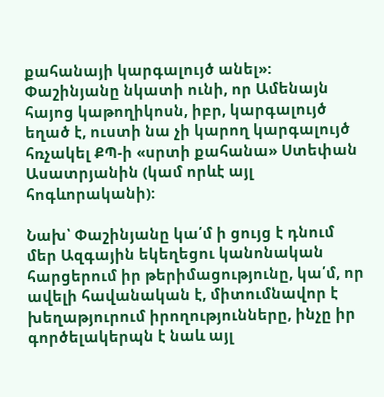քահանայի կարգալույծ անել»: Փաշինյանը նկատի ունի, որ Ամենայն հայոց կաթողիկոսն, իբր, կարգալույծ եղած է, ուստի նա չի կարող կարգալույծ հռչակել ՔՊ-ի «սրտի քահանա» Ստեփան Ասատրյանին (կամ որևէ այլ հոգևորականի):

Նախ՝ Փաշինյանը կա՛մ ի ցույց է դնում մեր Ազգային եկեղեցու կանոնական հարցերում իր թերիմացությունը, կա՛մ, որ ավելի հավանական է, միտումնավոր է խեղաթյուրում իրողությունները, ինչը իր գործելակերպն է նաև այլ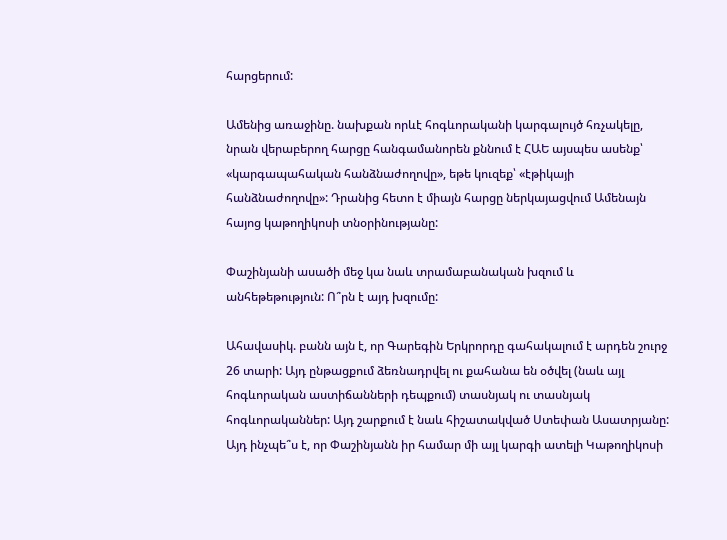հարցերում:

Ամենից առաջինը. նախքան որևէ հոգևորականի կարգալույծ հռչակելը, նրան վերաբերող հարցը հանգամանորեն քննում է ՀԱԵ այսպես ասենք՝ «կարգապահական հանձնաժողովը», եթե կուզեք՝ «էթիկայի հանձնաժողովը»: Դրանից հետո է միայն հարցը ներկայացվում Ամենայն հայոց կաթողիկոսի տնօրինությանը:

Փաշինյանի ասածի մեջ կա նաև տրամաբանական խզում և անհեթեթություն: Ո՞րն է այդ խզումը:

Ահավասիկ. բանն այն է, որ Գարեգին Երկրորդը գահակալում է արդեն շուրջ 26 տարի: Այդ ընթացքում ձեռնադրվել ու քահանա են օծվել (նաև այլ հոգևորական աստիճանների դեպքում) տասնյակ ու տասնյակ հոգևորականներ: Այդ շարքում է նաև հիշատակված Ստեփան Ասատրյանը: Այդ ինչպե՞ս է, որ Փաշինյանն իր համար մի այլ կարգի ատելի Կաթողիկոսի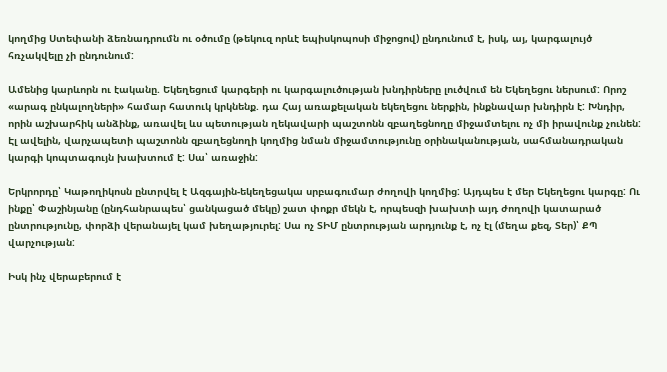կողմից Ստեփանի ձեռնադրումն ու օծումը (թեկուզ որևէ եպիսկոպոսի միջոցով) ընդունում է, իսկ, այ, կարգալույծ հռչակվելը չի ընդունում:

Ամենից կարևորն ու էականը. Եկեղեցում կարգերի ու կարգալուծության խնդիրները լուծվում են Եկեղեցու ներսում: Որոշ «արագ ընկալողների» համար հատուկ կրկնենք. դա Հայ առաքելական եկեղեցու ներքին, ինքնավար խնդիրն է: Խնդիր, որին աշխարհիկ անձինք, առավել ևս պետության ղեկավարի պաշտոնն զբաղեցնողը միջամտելու ոչ մի իրավունք չունեն: Էլ ավելին, վարչապետի պաշտոնն զբաղեցնողի կողմից նման միջամտությունը օրինականության, սահմանադրական կարգի կոպտագույն խախտում է: Սա՝ առաջին:

Երկրորդը՝ Կաթողիկոսն ընտրվել է Ազգային-եկեղեցակա սրբագումար ժողովի կողմից: Այդպես է մեր Եկեղեցու կարգը: Ու ինքը՝ Փաշինյանը (ընդհանրապես՝ ցանկացած մեկը) շատ փոքր մեկն է, որպեսզի խախտի այդ ժողովի կատարած ընտրությունը, փորձի վերանայել կամ խեղաթյուրել: Սա ոչ ՏԻՄ ընտրության արդյունք է, ոչ էլ (մեղա քեզ, Տեր)՝ ՔՊ վարչության:

Իսկ ինչ վերաբերում է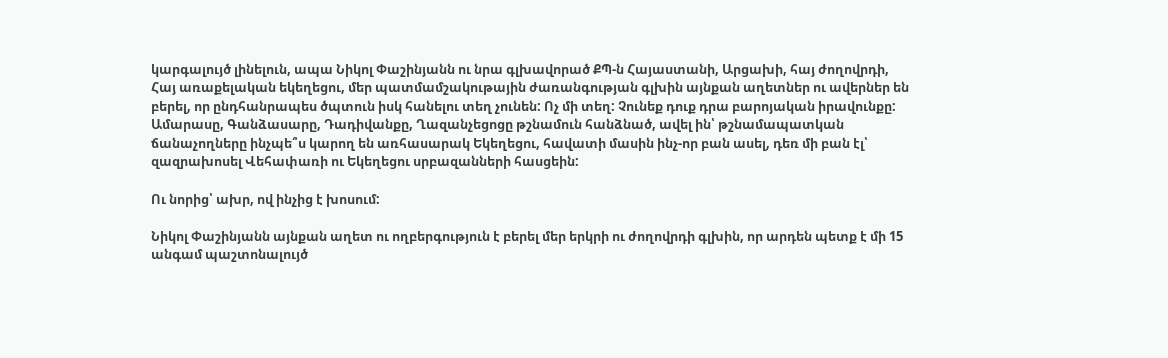կարգալույծ լինելուն, ապա Նիկոլ Փաշինյանն ու նրա գլխավորած ՔՊ-ն Հայաստանի, Արցախի, հայ ժողովրդի, Հայ առաքելական եկեղեցու, մեր պատմամշակութային ժառանգության գլխին այնքան աղետներ ու ավերներ են բերել, որ ընդհանրապես ծպտուն իսկ հանելու տեղ չունեն: Ոչ մի տեղ: Չունեք դուք դրա բարոյական իրավունքը: Ամարասը, Գանձասարը, Դադիվանքը, Ղազանչեցոցը թշնամուն հանձնած, ավել ին՝ թշնամապատկան ճանաչողները ինչպե՞ս կարող են առհասարակ Եկեղեցու, հավատի մասին ինչ-որ բան ասել, դեռ մի բան էլ՝ զազրախոսել Վեհափառի ու Եկեղեցու սրբազանների հասցեին:

Ու նորից՝ ախր, ով ինչից է խոսում:

Նիկոլ Փաշինյանն այնքան աղետ ու ողբերգություն է բերել մեր երկրի ու ժողովրդի գլխին, որ արդեն պետք է մի 15 անգամ պաշտոնալույծ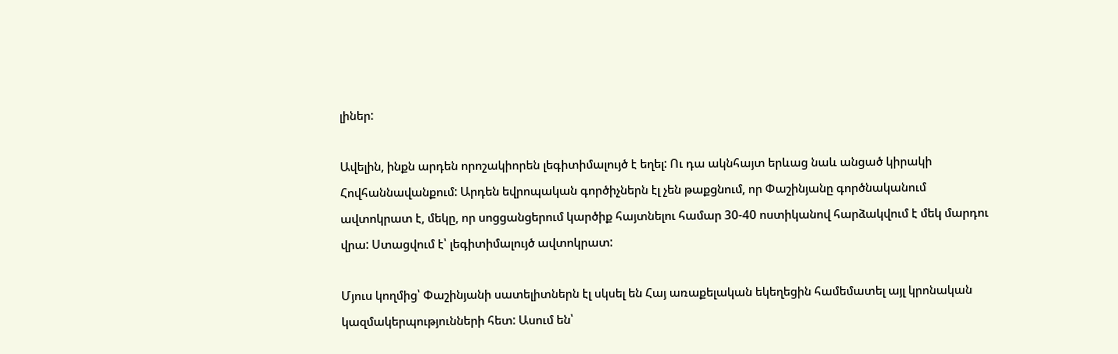լիներ:

Ավելին, ինքն արդեն որոշակիորեն լեգիտիմալույծ է եղել: Ու դա ակնհայտ երևաց նաև անցած կիրակի Հովհաննավանքում: Արդեն եվրոպական գործիչներն էլ չեն թաքցնում, որ Փաշինյանը գործնականում ավտոկրատ է, մեկը, որ սոցցանցերում կարծիք հայտնելու համար 30-40 ոստիկանով հարձակվում է մեկ մարդու վրա: Ստացվում է՝ լեգիտիմալույծ ավտոկրատ:

Մյուս կողմից՝ Փաշինյանի սատելիտներն էլ սկսել են Հայ առաքելական եկեղեցին համեմատել այլ կրոնական կազմակերպությունների հետ: Ասում են՝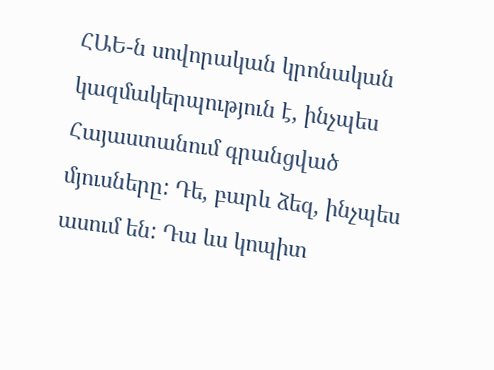ՀԱԵ-ն սովորական կրոնական կազմակերպություն է, ինչպես Հայաստանում գրանցված մյուսները: Դե, բարև ձեզ, ինչպես ասում են: Դա ևս կոպիտ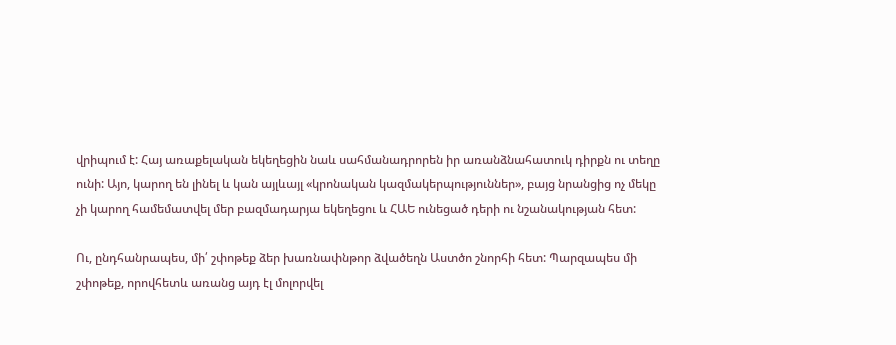վրիպում է: Հայ առաքելական եկեղեցին նաև սահմանադրորեն իր առանձնահատուկ դիրքն ու տեղը ունի: Այո, կարող են լինել և կան այլևայլ «կրոնական կազմակերպություններ», բայց նրանցից ոչ մեկը չի կարող համեմատվել մեր բազմադարյա եկեղեցու և ՀԱԵ ունեցած դերի ու նշանակության հետ:

Ու, ընդհանրապես, մի՛ շփոթեք ձեր խառնափնթոր ձվածեղն Աստծո շնորհի հետ: Պարզապես մի շփոթեք, որովհետև առանց այդ էլ մոլորվել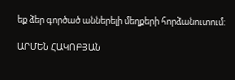եք ձեր գործած աններելի մեղքերի հորձանուտում:

ԱՐՄԵՆ ՀԱԿՈԲՅԱՆ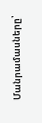Մանրամասները՝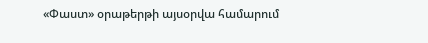«Փաստ» օրաթերթի այսօրվա համարում